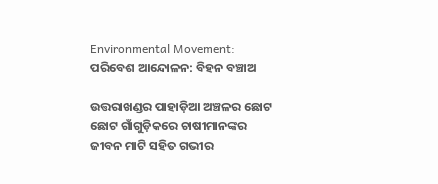Environmental Movement: ପରିବେଶ ଆନ୍ଦୋଳନ: ବିହନ ବଞ୍ଚାଅ

ଉତ୍ତରାଖଣ୍ଡର ପାହାଡ଼ିଆ ଅଞ୍ଚଳର ଛୋଟ ଛୋଟ ଗାଁଗୁଡ଼ିକରେ ଚାଷୀମାନଙ୍କର ଜୀବନ ମାଟି ସହିତ ଗଭୀର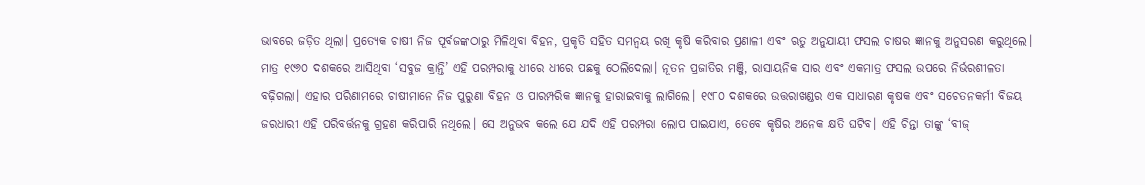ଭାବରେ ଜଡ଼ିତ ଥିଲା। ପ୍ରତ୍ୟେକ ଚାଷୀ ନିଜ ପୂର୍ବଜଙ୍କଠାରୁ ମିଳିଥିବା ବିହନ, ପ୍ରକୃତି ସହିତ ସମନ୍ୱୟ ରଖି କୃଷି କରିବାର ପ୍ରଣାଳୀ ଏବଂ ଋତୁ ଅନୁଯାୟୀ ଫସଲ ଚାଷର ଜ୍ଞାନକୁ ଅନୁସରଣ କରୁଥିଲେ। ମାତ୍ର ୧୯୬୦ ଦଶକରେ ଆସିଥିବା ‘ସବୁଜ କ୍ରାନ୍ତି’ ଏହି ପରମ୍ପରାକୁ ଧୀରେ ଧୀରେ ପଛକୁ ଠେଲିଦେଲା। ନୂତନ ପ୍ରଜାତିର ମଞ୍ଜି, ରାସାୟନିକ ସାର ଏବଂ ଏକମାତ୍ର ଫସଲ ଉପରେ ନିର୍ଭରଶୀଳତା ବଢ଼ିଗଲା। ଏହାର ପରିଣାମରେ ଚାଷୀମାନେ ନିଜ ପୁରୁଣା ବିହନ ଓ ପାରମ୍ପରିକ ଜ୍ଞାନକୁ ହାରାଇବାକୁ ଲାଗିଲେ। ୧୯୮୦ ଦଶକରେ ଉତ୍ତରାଖଣ୍ଡର ଏକ ସାଧାରଣ କୃଷକ ଏବଂ ସଚେତନକର୍ମୀ ବିଜୟ ଜରଧାରୀ ଏହି ପରିବର୍ତ୍ତନକୁ ଗ୍ରହଣ କରିପାରି ନଥିଲେ। ସେ ଅନୁଭବ କଲେ ଯେ ଯଦି ଏହି ପରମ୍ପରା ଲୋପ ପାଇଯାଏ, ତେବେ କୃଷିର ଅନେକ କ୍ଷତି ଘଟିବ। ଏହି ଚିନ୍ତା ତାଙ୍କୁ ‘ବୀଜ୍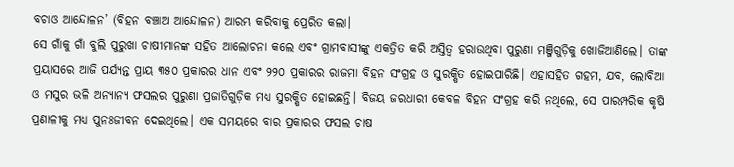ବଚାଓ ଆନ୍ଦୋଳନ’ (ବିହନ ବଞ୍ଚାଅ ଆନ୍ଦୋଳନ) ଆରମ୍ଭ କରିବାକୁ ପ୍ରେରିତ କଲା।
ସେ ଗାଁକୁ ଗାଁ ବୁଲି ପୁରୁଖା ଚାଷୀମାନଙ୍କ ସହିତ ଆଲୋଚନା କଲେ ଏବଂ ଗ୍ରାମବାସୀଙ୍କୁ ଏକତ୍ରିତ କରି ଅସ୍ତିତ୍ୱ ହରାଉଥିବା ପୁରୁଣା ମଞ୍ଜିଗୁଡ଼ିକୁ ଖୋଜିଆଣିଲେ। ତାଙ୍କ ପ୍ରୟାସରେ ଆଜି ପର୍ଯ୍ୟନ୍ତ ପ୍ରାୟ ୩୫୦ ପ୍ରକାରର ଧାନ ଏବଂ ୨୨୦ ପ୍ରକାରର ରାଜମା ବିହନ ସଂଗ୍ରହ ଓ ସୁରକ୍ଷିତ ହୋଇପାରିଛି। ଏହାସହିତ ଗହମ, ଯବ, ଲୋବିଆ ଓ ମସୁର ଭଳି ଅନ୍ୟାନ୍ୟ ଫସଲର ପୁରୁଣା ପ୍ରଜାତିଗୁଡ଼ିକ ମଧ୍ୟ ସୁରକ୍ଷିତ ହୋଇଛନ୍ତି। ବିଜୟ ଜରଧାରୀ କେବଳ ବିହନ ସଂଗ୍ରହ କରି ନଥିଲେ, ସେ ପାରମ୍ପରିକ କୃଷି ପ୍ରଣାଳୀକୁ ମଧ୍ୟ ପୁନଃଜୀବନ ଦେଇଥିଲେ। ଏକ ସମୟରେ ବାର ପ୍ରକାରର ଫସଲ ଚାଷ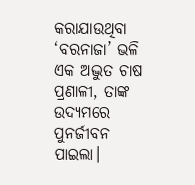କରାଯାଉଥିବା ‘ବରନାଜା’ ଭଳି ଏକ ଅଦ୍ଭୁତ ଚାଷ ପ୍ରଣାଳୀ, ତାଙ୍କ ଉଦ୍ୟମରେ ପୁନର୍ଜୀବନ ପାଇଲା।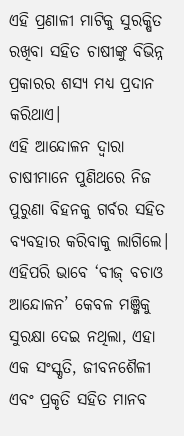ଏହି ପ୍ରଣାଳୀ ମାଟିକୁ ସୁରକ୍ଷିତ ରଖିବା ସହିତ ଚାଷୀଙ୍କୁ ବିଭିନ୍ନ ପ୍ରକାରର ଶସ୍ୟ ମଧ୍ୟ ପ୍ରଦାନ କରିଥାଏ।
ଏହି ଆନ୍ଦୋଳନ ଦ୍ବାରା ଚାଷୀମାନେ ପୁଣିଥରେ ନିଜ ପୁରୁଣା ବିହନକୁ ଗର୍ବର ସହିତ ବ୍ୟବହାର କରିବାକୁ ଲାଗିଲେ। ଏହିପରି ଭାବେ ‘ବୀଜ୍ ବଚାଓ ଆନ୍ଦୋଳନ’ କେବଳ ମଞ୍ଜିକୁ ସୁରକ୍ଷା ଦେଇ ନଥିଲା, ଏହା ଏକ ସଂସ୍କୃତି, ଜୀବନଶୈଳୀ ଏବଂ ପ୍ରକୃତି ସହିତ ମାନବ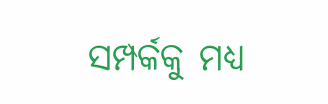ସମ୍ପର୍କକୁ ମଧ୍ୟ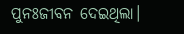ପୁନଃଜୀବନ ଦେଇଥିଲା।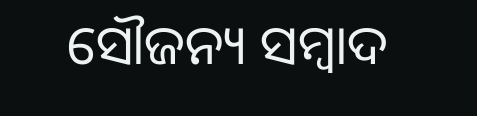ସୌଜନ୍ୟ ସମ୍ବାଦ